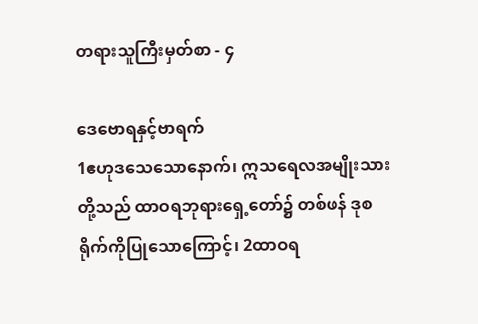တရားသူကြီးမှတ်စာ - ၄

ဒေဗောရနှင့်ဗာရက်
1ဧဟုဒသေသောနောက်၊ ဣသရေလအမျိုးသားတို့သည် ထာဝရဘုရားရှေ့တော်၌ တစ်ဖန် ဒုစရိုက်ကိုပြုသောကြောင့်၊ 2ထာဝရ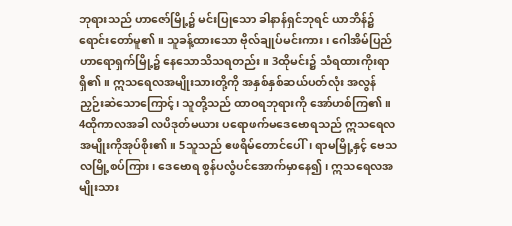ဘုရားသည် ဟာဇော်မြို့၌ မင်းပြုသော ခါနာန်ရှင်ဘုရင် ယာဘိန်၌ ရောင်းတော်မူ၏။ သူခန့်ထားသော ဗိုလ်ချုပ်မင်းကား၊ ဂေါအိမ်ပြည် ဟာရောရှက်မြို့၌ နေသောသိသရတည်း။ 3ထိုမင်း၌ သံရထားကိုးရာရှိ၏။ ဣသရေလအမျိုးသားတို့ကို အနှစ်နှစ်ဆယ်ပတ်လုံး အလွန်ညှဉ်းဆဲသောကြောင့်၊ သူတို့သည် ထာဝရဘုရားကို အော်ဟစ်ကြ၏။
4ထိုကာလအခါ လပိဒုတ်မယား ပရောဖက်မဒေဗောရသည် ဣသရေလအမျိုးကိုအုပ်စိုး၏။ 5သူသည် ဧဖရိမ်တောင်ပေါ်၊ ရာမမြို့နှင့် ဗေသလမြို့စပ်ကြား၊ ဒေဗောရ စွန်ပလွံပင်အောက်မှာနေ၍၊ ဣသရေလအမျိုးသား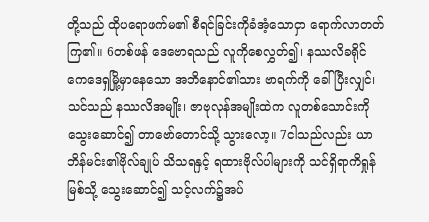တို့သည် ထိုပရောဖက်မ၏ စီရင်ခြင်းကိုခံအံ့သောငှာ ရောက်လာတတ်ကြ၏။ 6တစ်ဖန် ဒေဗောရသည် လူကိုစေလွှတ်၍၊ နဿလိခရိုင် ကေဒေရှမြို့မှာနေသော အဘိနောင်၏သား ဗာရက်ကို ခေါ်ပြီးလျှင်၊ သင်သည် နဿလိအမျိုး၊ ဇာဗုလုန်အမျိုးထဲက လူတစ်သောင်းကိုသွေးဆောင်၍ တာဗော်တောင်သို့ သွားလော့။ 7ငါသည်လည်း ယာဘိန်မင်း၏ဗိုလ်ချုပ် သိသရနှင့် ရထားဗိုလ်ပါများကို သင်ရှိရာကိရှုန်မြစ်သို့ သွေးဆောင်၍ သင့်လက်၌အပ်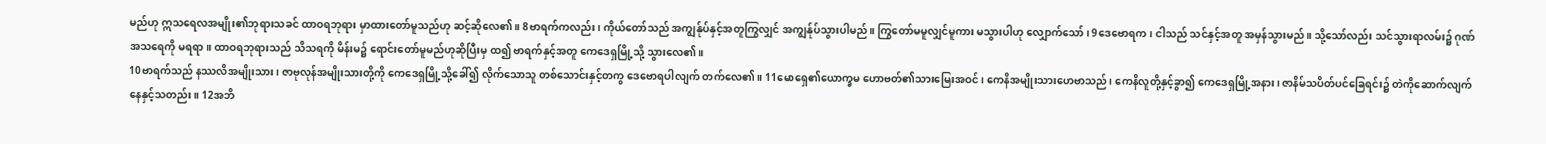မည်ဟု ဣသရေလအမျိုး၏ဘုရားသခင် ထာဝရဘုရား မှာထားတော်မူသည်ဟု ဆင့်ဆိုလေ၏။ 8ဗာရက်ကလည်း၊ ကိုယ်တော်သည် အကျွန်ုပ်နှင့်အတူကြွလျှင် အကျွန်ုပ်သွားပါမည်။ ကြွတော်မမူလျှင်မူကား မသွားပါဟု လျှောက်သော်၊ 9ဒေဗောရက၊ ငါသည် သင်နှင့်အတူ အမှန်သွားမည်။ သို့သော်လည်း သင်သွားရာလမ်း၌ ဂုဏ်အသရေကို မရရာ။ ထာဝရဘုရားသည် သိသရကို မိန်းမ၌ ရောင်းတော်မူမည်ဟုဆိုပြီးမှ ထ၍ ဗာရက်နှင့်အတူ ကေဒေရှမြို့သို့ သွားလေ၏။
10ဗာရက်သည် နဿလိအမျိုးသား၊ ဇာဗုလုန်အမျိုးသားတို့ကို ကေဒေရှမြို့သို့ခေါ်၍ လိုက်သောသူ တစ်သောင်းနှင့်တကွ ဒေဗောရပါလျက် တက်လေ၏။ 11မောရှေ၏ယောက္ခမ ဟောဗတ်၏သားမြေးအဝင်၊ ကေနိအမျိုးသားဟေဗာသည်၊ ကေနိလူတို့နှင့်ခွာ၍ ကေဒေရှမြို့အနား၊ ဇာနိမ်သပိတ်ပင်ခြေရင်း၌ တဲကိုဆောက်လျက် နေနှင့်သတည်း။ 12အဘိ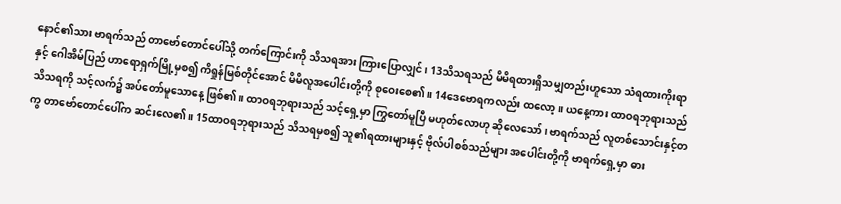နောင်၏သား ဗာရက်သည် တာဗော်တောင်ပေါ်သို့ တက်ကြောင်းကို သိသရအား ကြားပြောလျှင်၊ 13သိသရသည် မိမိရထားရှိသမျှတည်းဟူသော သံရထားကိုးရာနှင့် ဂေါအိမ်ပြည် ဟာရောရှက်မြို့မှစ၍ ကိရှုန်မြစ်တိုင်အောင် မိမိလူအပေါင်းတို့ကို စုဝေးစေ၏။ 14ဒေဗောရကလည်း ထလော့။ ယနေ့ကား ထာဝရဘုရားသည် သိသရကို သင့်လက်၌ အပ်တော်မူသောနေ့ ဖြစ်၏။ ထာဝရဘုရားသည် သင့်ရှေ့မှာ ကြွတော်မူပြီ မဟုတ်လောဟု ဆိုလေသော်၊ ဗာရက်သည် လူတစ်သောင်းနှင့်တကွ တာဗော်တောင်ပေါ်က ဆင်းလေ၏။ 15ထာဝရဘုရားသည် သိသရမှစ၍ သူ၏ရထားများနှင့် ဗိုလ်ပါစစ်သည်များ အပေါင်းတို့ကို ဗာရက်ရှေ့မှာ ဓား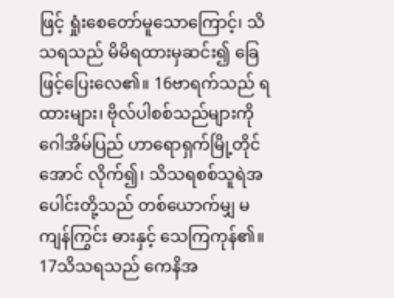ဖြင့် ရှုံးစေတော်မူသောကြောင့်၊ သိသရသည် မိမိရထားမှဆင်း၍ ခြေဖြင့်ပြေးလေ၏။ 16ဗာရက်သည် ရထားများ၊ ဗိုလ်ပါစစ်သည်များကို ဂေါအိမ်ပြည် ဟာရောရှက်မြို့တိုင်အောင် လိုက်၍၊ သိသရစစ်သူရဲအပေါင်းတို့သည် တစ်ယောက်မျှ မကျန်ကြွင်း ဓားနှင့် သေကြကုန်၏။
17သိသရသည် ကေနိအ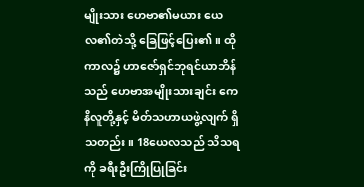မျိုးသား ဟေဗာ၏မယား ယေလ၏တဲသို့ ခြေဖြင့်ပြေး၏။ ထိုကာလ၌ ဟာဇော်ရှင်ဘုရင်ယာဘိန်သည် ဟေဗာအမျိုးသားချင်း ကေနိလူတို့နှင့် မိတ်သဟာယဖွဲ့လျက် ရှိသတည်း။ 18ယေလသည် သိသရကို ခရီးဦးကြိုပြုခြင်း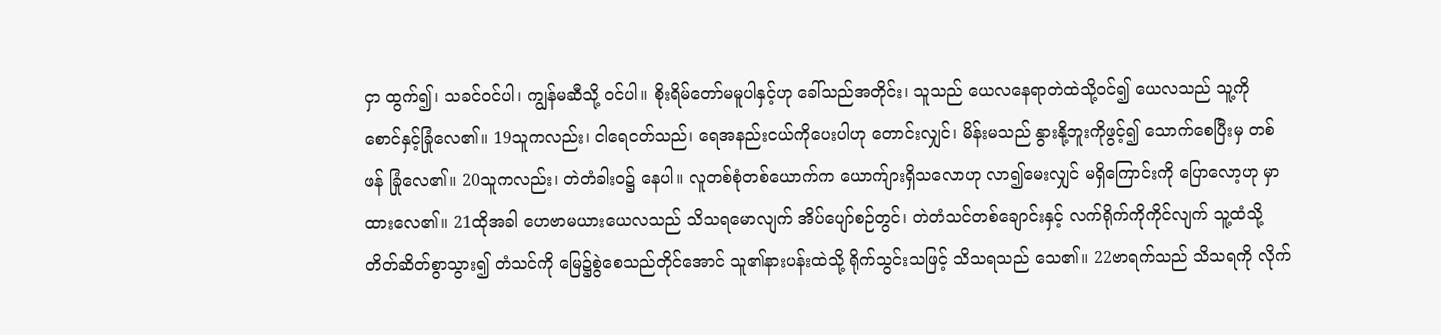ငှာ ထွက်၍၊ သခင်ဝင်ပါ၊ ကျွန်မဆီသို့ ဝင်ပါ။ စိုးရိမ်တော်မမူပါနှင့်ဟု ခေါ်သည်အတိုင်း၊ သူသည် ယေလနေရာတဲထဲသို့ဝင်၍ ယေလသည် သူ့ကို စောင်နှင့်ခြုံလေ၏။ 19သူကလည်း၊ ငါရေငတ်သည်၊ ရေအနည်းငယ်ကိုပေးပါဟု တောင်းလျှင်၊ မိန်းမသည် နွားနို့ဘူးကိုဖွင့်၍ သောက်စေပြီးမှ တစ်ဖန် ခြုံလေ၏။ 20သူကလည်း၊ တဲတံခါးဝ၌ နေပါ။ လူတစ်စုံတစ်ယောက်က ယောက်ျားရှိသလောဟု လာ၍မေးလျှင် မရှိကြောင်းကို ပြောလော့ဟု မှာထားလေ၏။ 21ထိုအခါ ဟေဗာမယားယေလသည် သိသရမောလျက် အိပ်ပျော်စဉ်တွင်၊ တဲတံသင်တစ်ချောင်းနှင့် လက်ရိုက်ကိုကိုင်လျက် သူ့ထံသို့ တိတ်ဆိတ်စွာသွား၍ တံသင်ကို မြေ၌စွဲစေသည်တိုင်အောင် သူ၏နားပန်းထဲသို့ ရိုက်သွင်းသဖြင့် သိသရသည် သေ၏။ 22ဗာရက်သည် သိသရကို လိုက်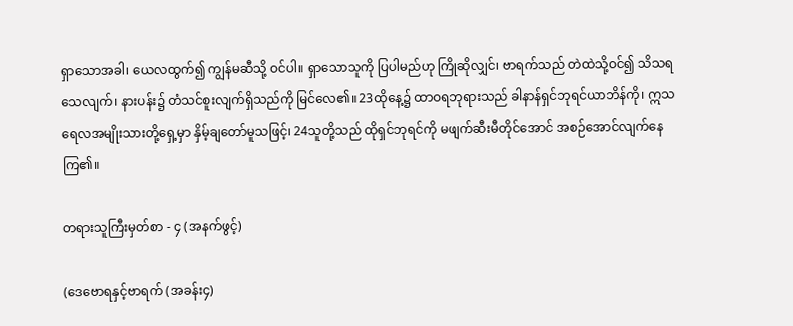ရှာသောအခါ၊ ယေလထွက်၍ ကျွန်မဆီသို့ ဝင်ပါ။ ရှာသောသူကို ပြပါမည်ဟု ကြိုဆိုလျှင်၊ ဗာရက်သည် တဲထဲသို့ဝင်၍ သိသရသေလျက်၊ နားပန်း၌ တံသင်စူးလျက်ရှိသည်ကို မြင်လေ၏။ 23ထိုနေ့၌ ထာဝရဘုရားသည် ခါနာန်ရှင်ဘုရင်ယာဘိန်ကို၊ ဣသရေလအမျိုးသားတို့ရှေ့မှာ နှိမ့်ချတော်မူသဖြင့်၊ 24သူတို့သည် ထိုရှင်ဘုရင်ကို မဖျက်ဆီးမီတိုင်အောင် အစဉ်အောင်လျက်နေကြ၏။

တရားသူကြီးမှတ်စာ - ၄ (အနက်ဖွင့်)

(ဒေဗောရနှင့်ဗာရက် (အခန်း၄)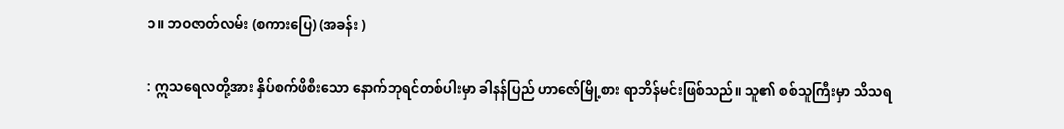၁။ ဘဝဇာတ်လမ်း (စကားပြေ) (အခန်း )

: ဣသရေလတို့အား နှိပ်စက်ဖိစီးသော နောက်ဘုရင်တစ်ပါးမှာ ခါနန်ပြည် ဟာဇော်မြို့စား ရာဘိန်မင်းဖြစ်သည်။ သူ၏ စစ်သူကြီးမှာ သိသရ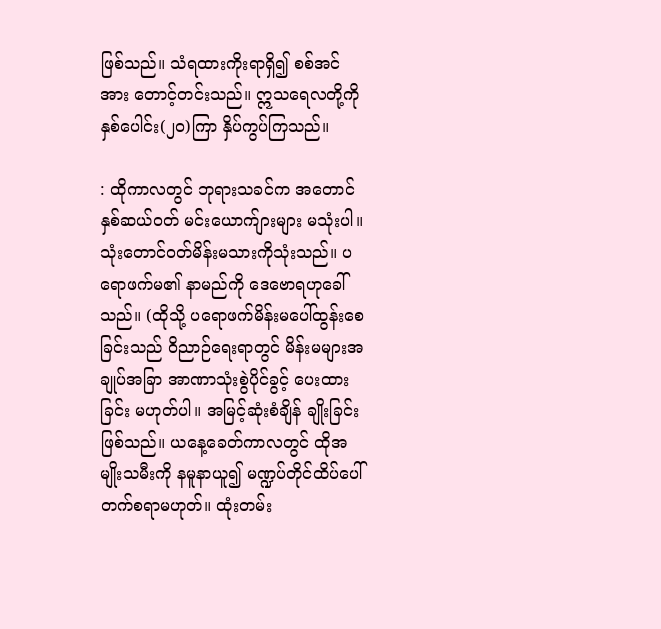ဖြစ်သည်။ သံရထားကိုးရာရှိ၍ စစ်အင်အား တောင့်တင်းသည်။ ဣသရေလတို့ကို နှစ်ပေါင်း(၂၀)ကြာ နှိပ်ကွပ်ကြသည်။

: ထိုကာလတွင် ဘုရားသခင်က အတောင်နှစ်ဆယ်ဝတ် မင်းယောက်ျားများ မသုံးပါ။ သုံးတောင်ဝတ်မိန်းမသားကိုသုံးသည်။ ပရောဖက်မ၏ နာမည်ကို ဒေဗောရဟုခေါ်သည်။ (ထိုသို့ ပရောဖက်မိန်းမပေါ်ထွန်းစေခြင်းသည် ဝိညာဉ်ရေးရာတွင် မိန်းမများအချုပ်အခြာ အာဏာသုံးစွဲပိုင်ခွင့် ပေးထားခြင်း မဟုတ်ပါ။ အမြင့်ဆုံးစံချိန် ချိုးခြင်းဖြစ်သည်။ ယနေ့ခေတ်ကာလတွင် ထိုအမျိုးသမီးကို နမူနာယူ၍ မဏ္ဍပ်တိုင်ထိပ်ပေါ် တက်စရာမဟုတ်။ ထုံးတမ်း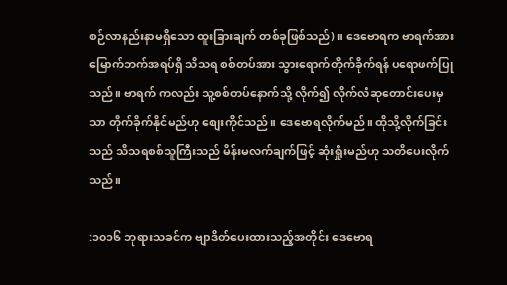စဉ်လာနည်းနာမရှိသော ထူးခြားချက် တစ်ခုဖြစ်သည်)။ ဒေဗောရက ဗာရက်အား မြောက်ဘက်အရပ်ရှိ သိသရ စစ်တပ်အား သွားရောက်တိုက်ခိုက်ရန် ပရောဖက်ပြုသည်။ ဗာရက် ကလည်း သူ့စစ်တပ်နောက်သို့ လိုက်၍ လိုက်လံဆုတောင်းပေးမှသာ တိုက်ခိုက်နိုင်မည်ဟု စျေးကိုင်သည်။ ဒေဗောရလိုက်မည်။ ထိုသို့လိုက်ခြင်းသည် သိသရစစ်သူကြီးသည် မိန်းမလက်ချက်ဖြင့် ဆုံးရှုံးမည်ဟု သတိပေးလိုက်သည်။

:၁၀၁၆ ဘုရားသခင်က ဗျာဒိတ်ပေးထားသည့်အတိုင်း ဒေဗောရ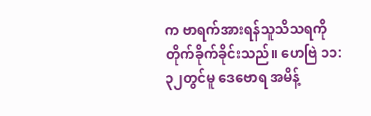က ဗာရက်အားရန်သူသိသရကို တိုက်ခိုက်ခိုင်းသည်။ ဟေဗြဲ ၁၁:၃၂တွင်မူ ဒေဗောရ အမိန့်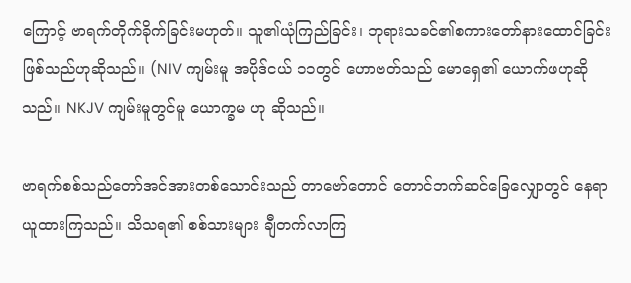ကြောင့် ဗာရက်တိုက်ခိုက်ခြင်းမဟုတ်။ သူ၏ယုံကြည်ခြင်း၊ ဘုရားသခင်၏စကားတော်နားထောင်ခြင်း ဖြစ်သည်ဟုဆိုသည်။ (NIV ကျမ်းမူ အပိုဒ်ငယ် ၁၁တွင် ဟောဗတ်သည် မောရှေ၏ ယောက်ဖဟုဆိုသည်။ NKJV ကျမ်းမူတွင်မူ ယောက္ခမ ဟု ဆိုသည်။

ဗာရက်စစ်သည်တော်အင်အားတစ်သောင်းသည် တာဗော်တောင် တောင်ဘက်ဆင်ခြေလျှောတွင် နေရာယူထားကြသည်။ သိသရ၏ စစ်သားများ ချီတက်လာကြ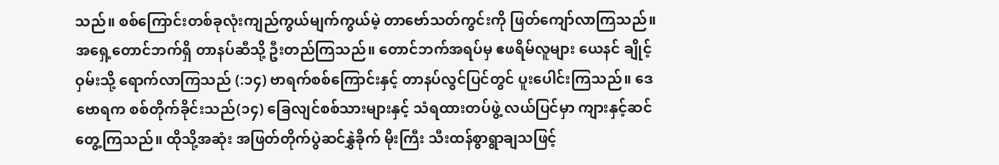သည်။ စစ်ကြောင်းတစ်ခုလုံးကျည်ကွယ်မျက်ကွယ်မဲ့ တာဗော်သတ်ကွင်းကို ဖြတ်ကျော်လာကြသည်။ အရှေ့တောင်ဘက်ရှိ တာနပ်ဆီသို့ ဦးတည်ကြသည်။ တောင်ဘက်အရပ်မှ ဧဖရိမ်လူများ ယေနင် ချိုင့်ဝှမ်းသို့ ရောက်လာကြသည် (:၁၄) ဗာရက်စစ်ကြောင်းနှင့် တာနပ်လွင်ပြင်တွင် ပူးပေါင်းကြသည်။ ဒေဗောရက စစ်တိုက်ခိုင်းသည်(၁၄) ခြေလျင်စစ်သားများနှင့် သံရထားတပ်ဖွဲ့ လယ်ပြင်မှာ ကျားနှင့်ဆင်တွေ့ကြသည်။ ထိုသို့အဆုံး အဖြတ်တိုက်ပွဲဆင်နွှဲခိုက် မိုးကြီး သီးထန်စွာရွာချသဖြင့်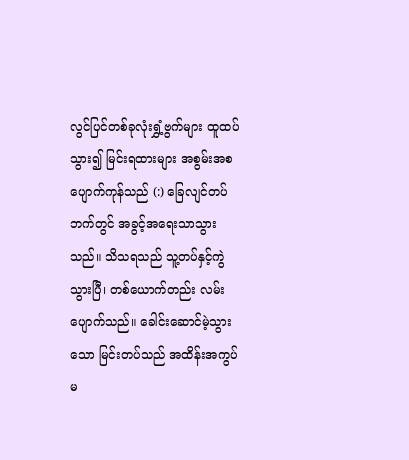လွင်ပြင်တစ်ခုလုံးရွှံ့ဗွက်များ ထူထပ်သွား၍ မြင်းရထားများ အစွမ်းအစပျောက်ကုန်သည် (:) ခြေလျင်တပ်ဘက်တွင် အခွင့်အရေးသာသွားသည်။ သိသရသည် သူ့တပ်နှင့်ကွဲသွားပြီ၊ တစ်ယောက်တည်း လမ်းပျောက်သည်။ ခေါင်းဆောင်မဲ့သွားသော မြင်းတပ်သည် အထိန်းအကွပ် မ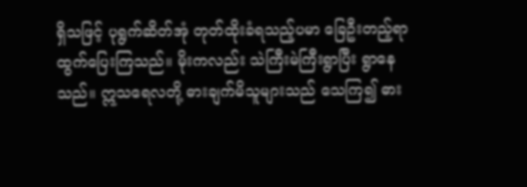ရှိသဖြင့် ပုရွက်ဆိတ်အုံ တုတ်ထိုးခံရသည့်ပမာ ခြေဦးတည့်ရာ ထွက်ပြေးကြသည်။ မိုးကလည်း သဲကြီးမဲကြီးရွာပြီး ရွာနေသည်။ ဣသရေလတို့ ဓားချက်မိသူများသည် သေကြ၍ ဓား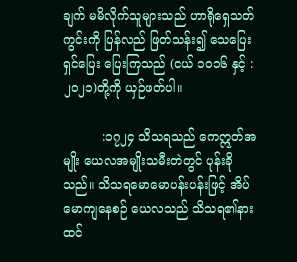ချက် မမိလိုက်သူများသည် ဟာရိုရှေသတ်ကွင်းကို ပြန်လည် ဖြတ်သန်း၍ သေပြေးရှင်ပြေး ပြေးကြသည် (ငယ် ၁၀၁၆ နှင့် :၂၀၂၁)တို့ကို ယှဉ်ဖတ်ပါ။

          :၁၇၂၄ သိသရသည် ကေဣတ်အမျိုး ယေလအမျိုးသမီးတဲတွင် ပုန်းခိုသည်။ သိသရမောမောပန်းပန်းဖြင့် အိပ်မောကျနေစဉ် ယေလသည် သိသရ၏နားထင်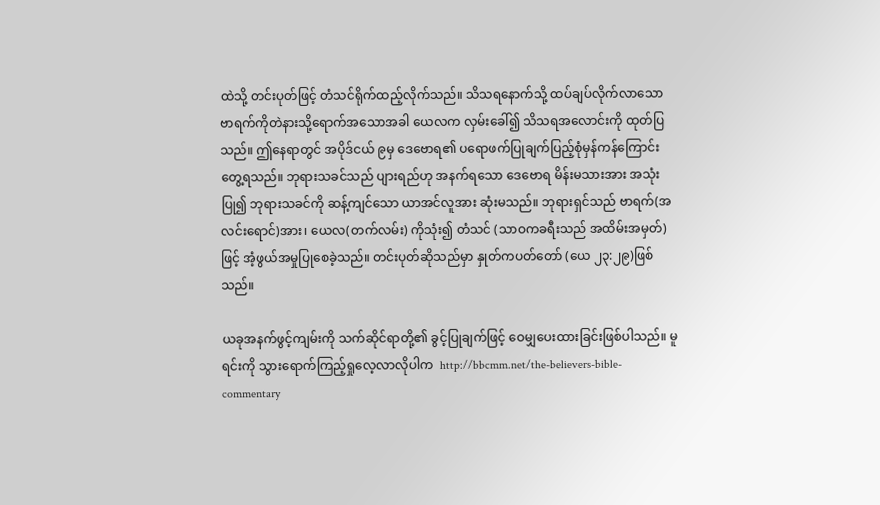ထဲသို့ တင်းပုတ်ဖြင့် တံသင်ရိုက်ထည့်လိုက်သည်။ သိသရနောက်သို့ ထပ်ချပ်လိုက်လာသော ဗာရက်ကိုတဲနားသို့ရောက်အသောအခါ ယေလက လှမ်းခေါ်၍ သိသရအလောင်းကို ထုတ်ပြသည်။ ဤနေရာတွင် အပိုဒ်ငယ် ၉မှ ဒေဗောရ၏ ပရောဖက်ပြုချက်ပြည့်စုံမှန်ကန်ကြောင်းတွေ့ရသည်။ ဘုရားသခင်သည် ပျားရည်ဟု အနက်ရသော ဒေဗောရ မိန်းမသားအား အသုံးပြု၍ ဘုရားသခင်ကို ဆန့်ကျင်သော ယာအင်လူအား ဆုံးမသည်။ ဘုရားရှင်သည် ဗာရက်(အလင်းရောင်)အား၊ ယေလ(တက်လမ်း) ကိုသုံး၍ တံသင် (သာဝကခရီးသည် အထိမ်းအမှတ်)ဖြင့် အံ့ဖွယ်အမှုပြုစေခဲ့သည်။ တင်းပုတ်ဆိုသည်မှာ နှုတ်ကပတ်တော် (ယေ ၂၃:၂၉)ဖြစ်သည်။

ယခုအနက်ဖွင့်ကျမ်းကို သက်ဆိုင်ရာတို့၏ ခွင့်ပြုချက်ဖြင့် ဝေမျှပေးထားခြင်းဖြစ်ပါသည်။ မူရင်းကို သွားရောက်ကြည့်ရှုလေ့လာလိုပါက  http://bbcmm.net/the-believers-bible-commentary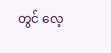တွင် လေ့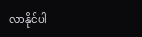လာနိုင်ပါ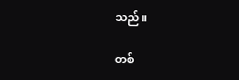သည်။

တစ်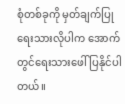စုံတစ်ခုကို မှတ်ချက်ပြုရေးသားလိုပါက အောက်တွင်ရေးသားဖေါ်ပြနိုင်ပါတယ်။